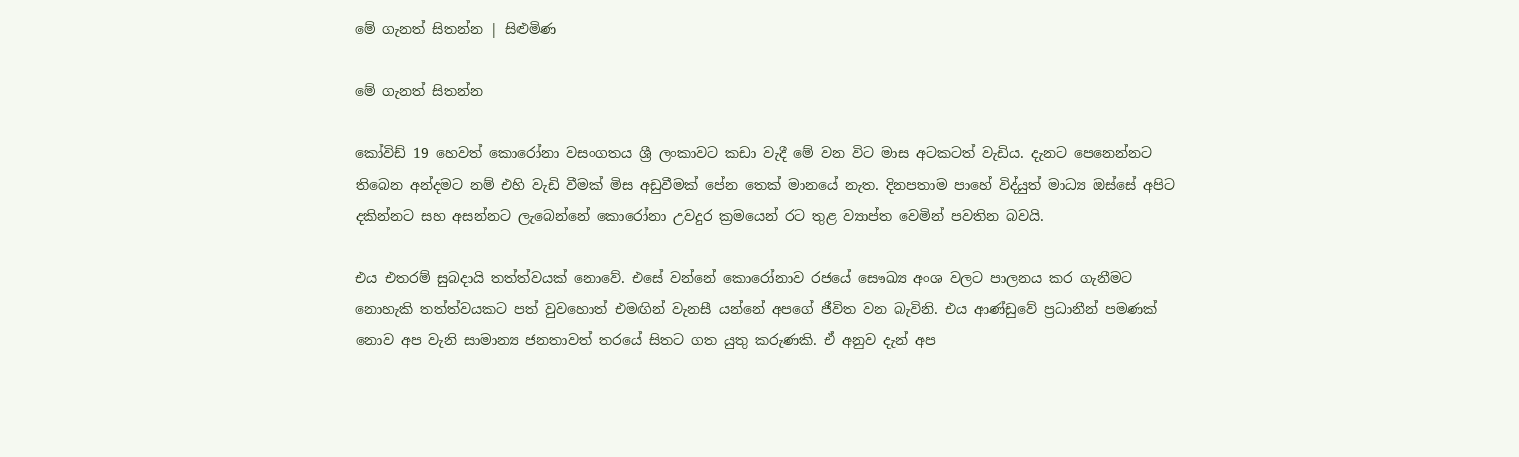මේ ගැනත් සිතන්න | සිළුමිණ

මේ ගැනත් සිතන්න

කෝවිඩ් 19 හෙවත් කොරෝනා වසංගතය ශ්‍රී ලංකාවට කඩා වැදී මේ වන විට මාස අටකටත් වැඩිය. දැනට පෙනෙන්නට තිබෙන අන්දමට නම් එහි වැඩි වීමක් මිස අඩුවීමක් පේන තෙක් මානයේ නැත. දිනපතාම පාහේ විද්යුත් මාධ්‍ය ඔස්සේ අපිට දකින්නට සහ අසන්නට ලැබෙන්නේ කොරෝනා උවදුර ක්‍රමයෙන් රට තුළ ව්‍යාප්ත වෙමින් පවතින බවයි.

එය එතරම් සුබදායි තත්ත්වයක් නොවේ. එසේ වන්නේ කොරෝනාව රජයේ සෞඛ්‍ය අංශ වලට පාලනය කර ගැනීමට නොහැකි තත්ත්වයකට පත් වුවහොත් එමඟින් වැනසී යන්නේ අපගේ ජීවිත වන බැවිනි. එය ආණ්ඩුවේ ප්‍රධානීන් පමණක් නොව අප වැනි සාමාන්‍ය ජනතාවත් තරයේ සිතට ගත යුතු කරුණකි. ඒ අනුව දැන් අප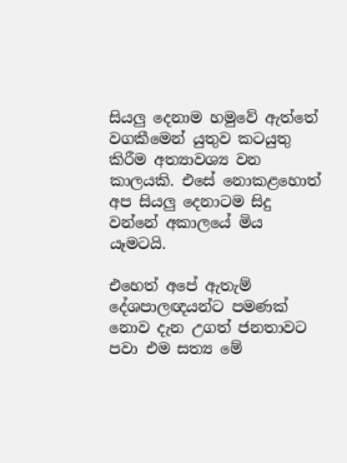සියලු දෙනාම හමුවේ ඇත්තේ වගකීමෙන් යුතුව කටයුතු කිරීම අත්‍යාවශ්‍ය වන කාලයකි. එසේ නොකළහොත් අප සියලු දෙනාටම සිදු වන්නේ අකාලයේ මිය යෑමටයි.

එහෙත් අපේ ඇතැම් දේශපාලඥයන්ට පමණක් නොව දැන උගත් ජනතාවට පවා එම සත්‍ය මේ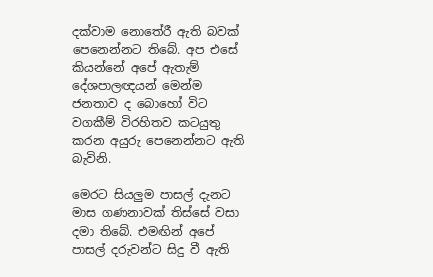දක්වාම නොතේරී ඇති බවක් පෙනෙන්නට තිබේ. අප එසේ කියන්නේ අපේ ඇතැම් දේශපාලඥයන් මෙන්ම ජනතාව ද බොහෝ විට වගකීම් විරහිතව කටයුතු කරන අයුරු පෙනෙන්නට ඇති බැවිනි.

මෙරට සියලුම පාසල් දැනට මාස ගණනාවක් තිස්සේ වසා දමා තිබේ. එමඟින් අපේ පාසල් දරුවන්ට සිදු වී ඇති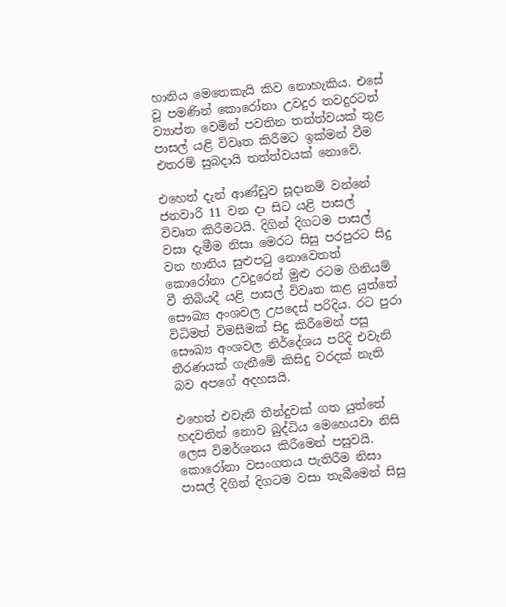හානිය මෙතෙකැයි කිව නොහැකිය. එසේ වූ පමණින් කොරෝනා උවදුර තවදුරටත් ව්‍යාප්ත වෙමින් පවතින තත්ත්වයක් තුළ පාසල් යළි විවෘත කිරීමට ඉක්මන් වීම එතරම් සුබදායි තත්ත්වයක් නොවේ.

එහෙත් දැන් ආණ්ඩුව සූදානම් වන්නේ ජනවාරි 11 වන දා සිට යළි පාසල් විවෘත කිරීමටයි. දිගින් දිගටම පාසල් වසා දැමීම නිසා මෙරට සිසු පරපුරට සිදු වන හානිය සුළුපටු නොවෙතත් කොරෝනා උවදුරෙන් මුළු රටම ගිනියම් වී තිබියදී යළි පාසල් විවෘත කළ යුත්තේ සෞඛ්‍ය අංශවල උපදෙස් පරිදිය. රට පුරා විධිමත් විමසීමක් සිදු කිරීමෙන් පසු සෞඛ්‍ය අංශවල නිර්දේශය පරිදි එවැනි තීරණයක් ගැනීමේ කිසිදු වරදක් නැති බව අපගේ අදහසයි.

එහෙත් එවැනි තීන්දුවක් ගත යුත්තේ හදවතින් නොව බුද්ධිය මෙහෙයවා නිසි ලෙස විමර්ශනය කිරීමෙන් පසුවයි. කොරෝනා වසංගතය පැතිරීම නිසා පාසල් දිගින් දිගටම වසා තැබීමෙන් සිසු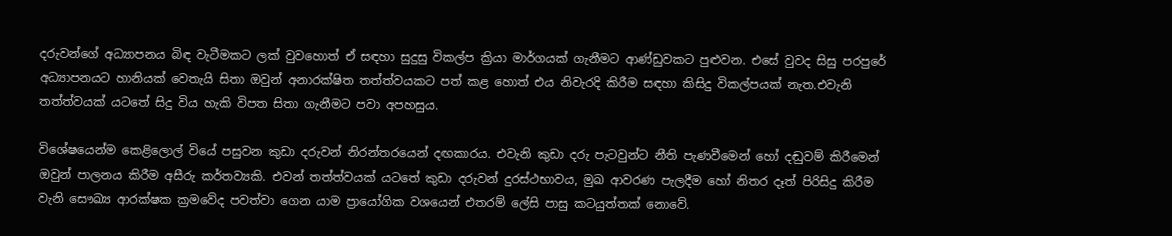දරුවන්ගේ අධ්‍යාපනය බිඳ වැටීමකට ලක් වුවහොත් ඒ සඳහා සුදුසු විකල්ප ක්‍රියා මාර්ගයක් ගැනීමට ආණ්ඩුවකට පුළුවන. එසේ වුවද සිසු පරපුරේ අධ්‍යාපනයට හානියක් වෙතැයි සිතා ඔවුන් අනාරක්ෂිත තත්ත්වයකට පත් කළ හොත් එය නිවැරදි කිරීම සඳහා කිසිදු විකල්පයක් නැත.එවැනි තත්ත්වයක් යටතේ සිදු විය හැකි විපත සිතා ගැනීමට පවා අපහසුය.

විශේෂයෙන්ම කෙළිලොල් වියේ පසුවන කුඩා දරුවන් නිරන්තරයෙන් දඟකාරය. එවැනි කුඩා දරු පැටවුන්ට නීති පැණවීමෙන් හෝ දඬුවම් කිරීමෙන් ඔවුන් පාලනය කිරීම අසීරු කර්තව්‍යකි. එවන් තත්ත්වයක් යටතේ කුඩා දරුවන් දුරස්ථභාවය, මුඛ ආවරණ පැලදීම හෝ නිතර දෑත් පිරිසිදු කිරීම වැනි සෞඛ්‍ය ආරක්ෂක ක්‍රමවේද පවත්වා ගෙන යාම ප්‍රායෝගික වශයෙන් එතරම් ලේසි පාසු කටයුත්තක් නොවේ.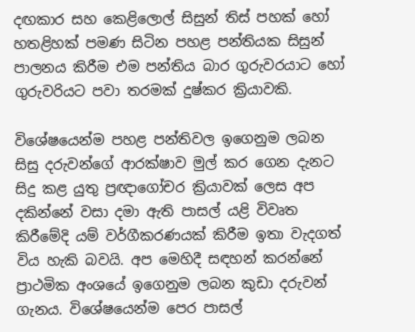දඟකාර සහ කෙළිලොල් සිසුන් තිස් පහක් හෝ හතළිහක් පමණ සිටින පහළ පන්තියක සිසුන් පාලනය කිරීම එම පන්තිය බාර ගුරුවරයාට හෝ ගුරුවරියට පවා තරමක් දුෂ්කර ක්‍රියාවකි.

විශේෂයෙන්ම පහළ පන්තිවල ඉගෙනුම ලබන සිසු දරුවන්ගේ ආරක්ෂාව මුල් කර ගෙන දැනට සිදු කළ යුතු ප්‍රඥාගෝචර ක්‍රියාවක් ලෙස අප දකින්නේ වසා දමා ඇති පාසල් යළි විවෘත කිරීමේදි යම් වර්ගීකරණයක් කිරීම ඉතා වැදගත් විය හැකි බවයි. අප මෙහිදී සඳහන් කරන්නේ ප්‍රාථමික අංශයේ ඉගෙනුම ලබන කුඩා දරුවන් ගැනය. විශේෂයෙන්ම පෙර පාසල්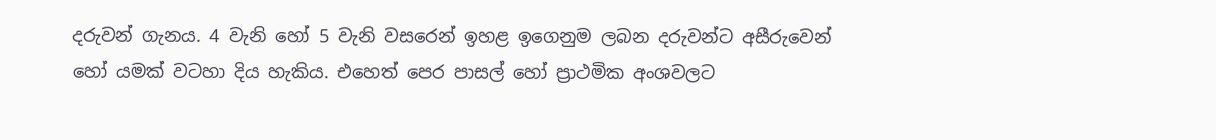දරුවන් ගැනය. 4 වැනි හෝ 5 වැනි වසරෙන් ඉහළ ඉගෙනුම ලබන දරුවන්ට අසීරුවෙන් හෝ යමක් වටහා දිය හැකිය. එහෙත් පෙර පාසල් හෝ ප්‍රාථමික අංශවලට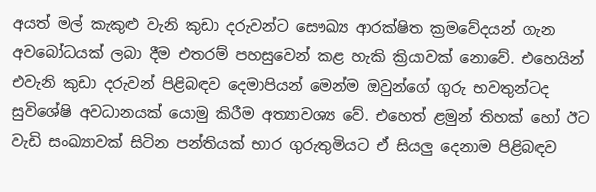අයත් මල් කැකුළු වැනි කුඩා දරුවන්ට සෞඛ්‍ය ආරක්ෂිත ක්‍රමවේදයන් ගැන අවබෝධයක් ලබා දීම එතරම් පහසුවෙන් කළ හැකි ක්‍රියාවක් නොවේ. එහෙයින් එවැනි කුඩා දරුවන් පිළිබඳව දෙමාපියන් මෙන්ම ඔවුන්ගේ ගුරු භවතුන්ටද සුවිශේෂි අවධානයක් ‍යොමු කිරීම අත්‍යාවශ්‍ය වේ. එහෙත් ළමුන් තිහක් හෝ ඊට වැඩි සංඛ්‍යාවක් සිටින පන්තියක් භාර ගුරුතුමියට ඒ සියලු දෙනාම පිළිබඳව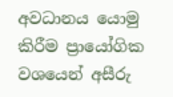අවධානය යොමු කිරීම ප්‍රායෝගික වශයෙන් අසීරු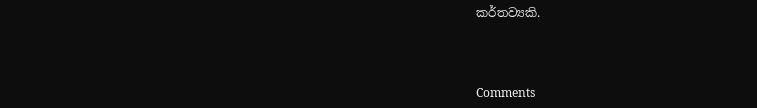කර්තව්‍යකි.



Comments